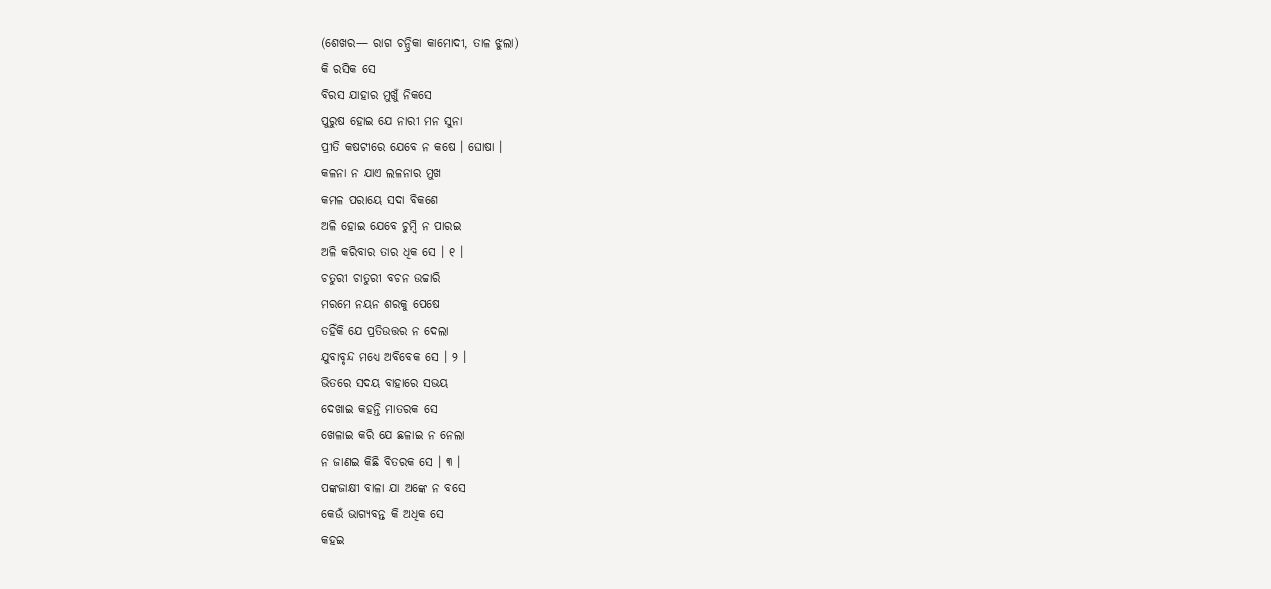(ଶେଖର— ରାଗ ଚନ୍ଦ୍ରିକା କାମୋଦୀ, ତାଳ ଝୁଲା)
କି ରସିକ ସେ
ବିରସ ଯାହାର ମୁଖୁଁ ନିକସେ
ପୁରୁଷ ହୋଇ ଯେ ନାରୀ ମନ ସୁନା
ପ୍ରୀତି କଷଟୀରେ ଯେବେ ନ କଷେ । ଘୋଷା ।
କଳନା ନ ଯାଏ ଲଳନାର ମୁଖ
କମଳ ପରାୟେ ସଦା ବିକଶେ
ଅଳି ହୋଇ ଯେବେ ଚୁମ୍ବି ନ ପାରଇ
ଅଳି କରିବାର ତାର ଧିକ ସେ । ୧ ।
ଚତୁରୀ ଚାତୁରୀ ବଚନ ଉଚ୍ଚାରି
ମରମେ ନୟନ ଶରକୁ ପେଷେ
ତହିଁକି ଯେ ପ୍ରତିଉତ୍ତର ନ ଦେଲା
ଯୁବାବୃନ୍ଦ ମଧ୍ୟେ ଅବିବେକ ସେ । ୨ ।
ଭିତରେ ସଦୟ ବାହାରେ ସଭୟ
ଦେଖାଇ କହନ୍ତି ମାତରକ ସେ
ଖେଳାଇ କରି ଯେ ଛଳାଇ ନ ନେଲା
ନ ଜାଣଇ କିଛି ବିତରକ ସେ । ୩ ।
ପଙ୍କଜାକ୍ଷୀ ବାଳା ଯା ଅଙ୍କେ ନ ବସେ
କେଉଁ ଭାଗ୍ୟବନ୍ତ କି ଅଧିକ ସେ
କହଇ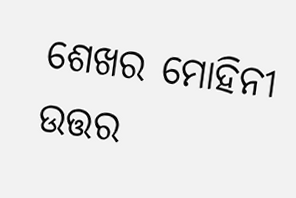ଶେଖର ମୋହିନୀ ଉତ୍ତର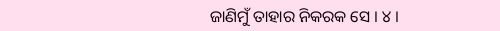ଜାଣିମୁଁ ତାହାର ନିକରକ ସେ । ୪ ।